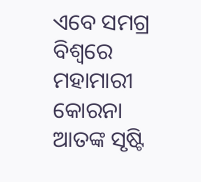ଏବେ ସମଗ୍ର ବିଶ୍ୱରେ ମହାମାରୀ କୋରନା ଆତଙ୍କ ସୃଷ୍ଟି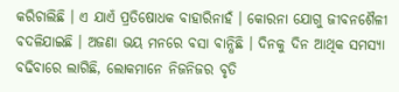କରିଚାଲିଛି । ଏ ଯାଏଁ ପ୍ରତିଷୋଧକ ବାହାରିନାହଁ । କୋରନା ଯୋଗୁ ଜୀବନଶୈଳୀ ବଦଳିଯାଇଛି । ଅଜଣା ଭୟ ମନରେ ବସା ବାନ୍ଧିଛି । ଦିନକୁ ଦିନ ଆଥିକ ସମସ୍ୟା ବଢିବାରେ ଲାଗିଛି, ଲୋକମାନେ ନିଜନିଜର ବୃତି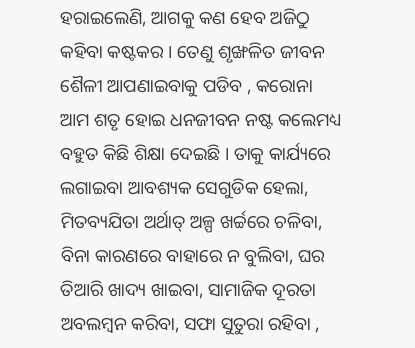ହରାଇଲେଣି, ଆଗକୁ କଣ ହେବ ଅଜିଠୁ କହିବା କଷ୍ଟକର । ତେଣୁ ଶୃଙ୍ଖଳିତ ଜୀବନ ଶୈଳୀ ଆପଣାଇବାକୁ ପଡିବ , କରୋନା ଆମ ଶତୃ ହୋଇ ଧନଜୀବନ ନଷ୍ଟ କଲେମଧ୍ୟ ବହୁତ କିଛି ଶିକ୍ଷା ଦେଇଛି । ତାକୁ କାର୍ଯ୍ୟରେ ଲଗାଇବା ଆବଶ୍ୟକ ସେଗୁଡିକ ହେଲା, ମିତବ୍ୟଯିତା ଅର୍ଥାତ୍ ଅଳ୍ପ ଖର୍ଚ୍ଚରେ ଚଳିବା, ବିନା କାରଣରେ ବାହାରେ ନ ବୁଲିବା, ଘର ତିଆରି ଖାଦ୍ୟ ଖାଇବା, ସାମାଜିକ ଦୂରତା ଅବଲମ୍ବନ କରିବା, ସଫା ସୁତୁରା ରହିବା ,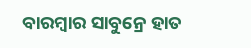ବାରମ୍ବାର ସାବୁନ୍ରେ ହାତ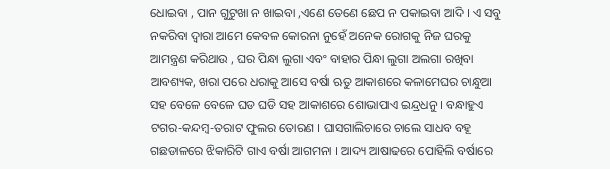ଧୋଇବା , ପାନ ଗୁଟୁଖା ନ ଖାଇବା ,ଏଣେ ତେଣେ ଛେପ ନ ପକାଇବା ଆଦି । ଏ ସବୁ ନକରିବା ଦ୍ୱାରା ଆମେ କେବଳ କୋରନା ନୁହେଁ ଅନେକ ରୋଗକୁ ନିଜ ଘରକୁ ଆମନ୍ତ୍ରଣ କରିଥାଉ , ଘର ପିନ୍ଧା ଲୁଗା ଏବଂ ବାହାର ପିନ୍ଧା ଲୁଗା ଅଲଗା ରଖିବା ଆବଶ୍ୟକ, ଖରା ପରେ ଧରାକୁ ଆସେ ବର୍ଷା ଋତୁ ଆକାଶରେ କଳାମେଘର ଚାନ୍ଧୁଆ ସହ ବେଳେ ବେଳେ ଘଡ ଘଡି ସହ ଆକାଶରେ ଶୋଭାପାଏ ଇନ୍ଦ୍ରଧନୁ । ବନ୍ଧାହୁଏ ଟଗର-କନ୍ଦମ୍ବ-ତରାଟ ଫୁଲର ତୋରଣ । ଘାସଗାଲିଚାରେ ଚାଲେ ସାଧବ ବହୂ ଗଛଡାଳରେ ଝିକାରିଟି ଗାଏ ବର୍ଷା ଆଗମନା । ଆଦ୍ୟ ଆଷାଢରେ ପୋହିଲି ବର୍ଷାରେ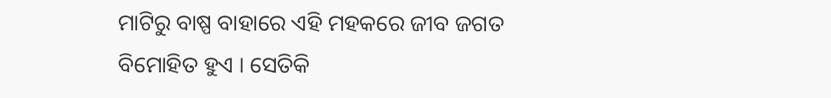ମାଟିରୁ ବାଷ୍ପ ବାହାରେ ଏହି ମହକରେ ଜୀବ ଜଗତ ବିମୋହିତ ହୁଏ । ସେତିକି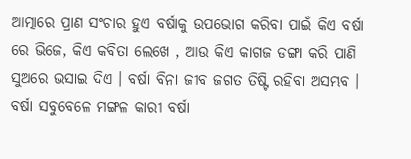ଆତ୍ମାରେ ପ୍ରାଣ ସଂଚାର ହୁଏ ବର୍ଷାକୁ ଉପଭୋଗ କରିବା ପାଇଁ କିଏ ବର୍ଷା ରେ ଭିଜେ, କିଏ କବିତା ଲେଖେ , ଆଉ କିଏ କାଗଜ ଡଙ୍ଗା କରି ପାଣି ସୁଅରେ ଭସାଇ ଦିଏ । ବର୍ଷା ବିନା ଜୀବ ଜଗତ ତିଷ୍ଟି ରହିବା ଅସମ୍ଭବ । ବର୍ଷା ସବୁବେଳେ ମଙ୍ଗଳ କାରୀ ବର୍ଷା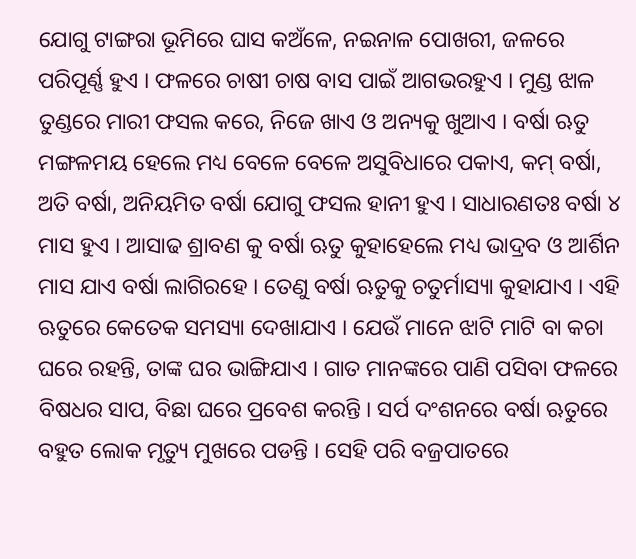ଯୋଗୁ ଟାଙ୍ଗରା ଭୂମିରେ ଘାସ କଅଁଳେ, ନଇନାଳ ପୋଖରୀ, ଜଳରେ ପରିପୂର୍ଣ୍ଣ ହୁଏ । ଫଳରେ ଚାଷୀ ଚାଷ ବାସ ପାଇଁ ଆଗଭରହୁଏ । ମୁଣ୍ଡ ଝାଳ ତୁଣ୍ଡରେ ମାରୀ ଫସଲ କରେ, ନିଜେ ଖାଏ ଓ ଅନ୍ୟକୁ ଖୁଆଏ । ବର୍ଷା ଋତୁ ମଙ୍ଗଳମୟ ହେଲେ ମଧ୍ୟ ବେଳେ ବେଳେ ଅସୁବିଧାରେ ପକାଏ, କମ୍ ବର୍ଷା, ଅତି ବର୍ଷା, ଅନିୟମିତ ବର୍ଷା ଯୋଗୁ ଫସଲ ହାନୀ ହୁଏ । ସାଧାରଣତଃ ବର୍ଷା ୪ ମାସ ହୁଏ । ଆସାଢ ଶ୍ରାବଣ କୁ ବର୍ଷା ଋତୁ କୁହାହେଲେ ମଧ୍ୟ ଭାଦ୍ରବ ଓ ଆର୍ଶିନ ମାସ ଯାଏ ବର୍ଷା ଲାଗିରହେ । ତେଣୁ ବର୍ଷା ଋତୁକୁ ଚତୁର୍ମାସ୍ୟା କୁହାଯାଏ । ଏହି ଋତୁରେ କେତେକ ସମସ୍ୟା ଦେଖାଯାଏ । ଯେଉଁ ମାନେ ଝାଟି ମାଟି ବା କଚା ଘରେ ରହନ୍ତି, ତାଙ୍କ ଘର ଭାଙ୍ଗିଯାଏ । ଗାତ ମାନଙ୍କରେ ପାଣି ପସିବା ଫଳରେ ବିଷଧର ସାପ, ବିଛା ଘରେ ପ୍ରବେଶ କରନ୍ତି । ସର୍ପ ଦଂଶନରେ ବର୍ଷା ଋତୁରେ ବହୁତ ଲୋକ ମୃତ୍ୟୁ ମୁଖରେ ପଡନ୍ତି । ସେହି ପରି ବଜ୍ରପାତରେ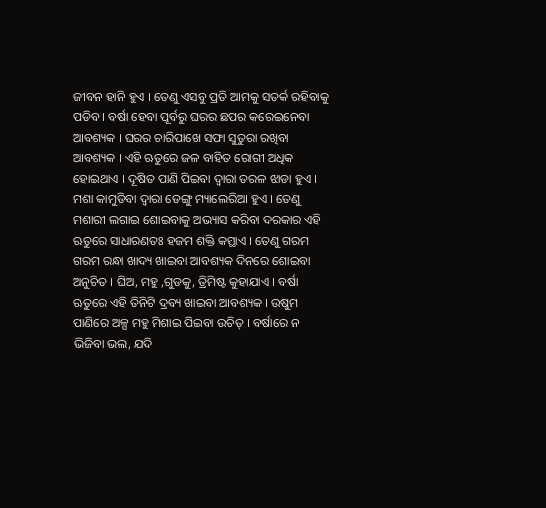ଜୀବନ ହାନି ହୁଏ । ତେଣୁ ଏସବୁ ପ୍ରତି ଆମକୁ ସତର୍କ ରହିବାକୁ ପଡିବ । ବର୍ଷା ହେବା ପୂର୍ବରୁ ଘରର ଛପର କରେଇନେବା ଆବଶ୍ୟକ । ଘରର ଚାରିପାଖେ ସଫା ସୁତୁରା ରଖିବା ଆବଶ୍ୟକ । ଏହି ଋତୁରେ ଜଳ ବାହିତ ରୋଗୀ ଅଧିକ ହୋଇଥାଏ । ଦୂଷିତ ପାଣି ପିଇବା ଦ୍ୱାରା ତରଳ ଝାଡା ହୁଏ । ମଶା କାମୁଡିବା ଦ୍ୱାରା ଡେଙ୍ଗୁ ମ୍ୟାଲେରିଆ ହୁଏ । ତେଣୁ ମଶାରୀ ଲଗାଇ ଶୋଇବାକୁ ଅଭ୍ୟାସ କରିବା ଦରକାର ଏହି ଋତୁରେ ସାଧାରଣତଃ ହଜମ ଶକ୍ତି କମ୍ଥାଏ । ତେଣୁ ଗରମ ଗରମ ରନ୍ଧା ଖାଦ୍ୟ ଖାଇବା ଆବଶ୍ୟକ ଦିନରେ ଶୋଇବା ଅନୁଚିତ । ଘିଅ, ମହୁ ,ଗୁଡକୁ, ତ୍ରିମିଷ୍ଟ କୁହାଯାଏ । ବର୍ଷା ଋତୁରେ ଏହି ତିନିଟି ଦ୍ରବ୍ୟ ଖାଇବା ଆବଶ୍ୟକ । ଉଷୁମ ପାଣିରେ ଅଳ୍ପ ମହୁ ମିଶାଇ ପିଇବା ଉଚିତ୍ । ବର୍ଷାରେ ନ ଭିଜିବା ଭଲ, ଯଦି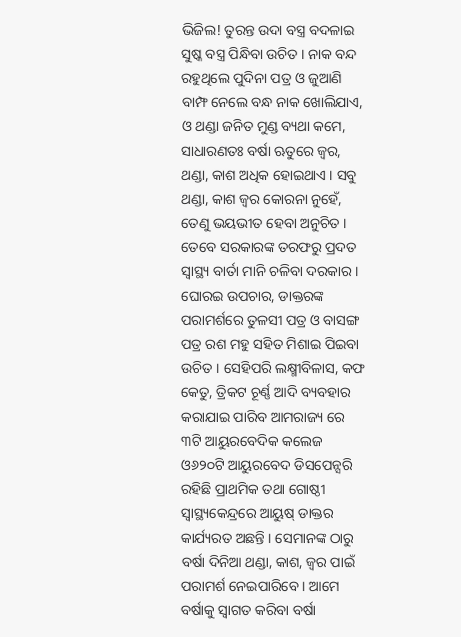ଭିଜିଲ! ତୁରନ୍ତ ଉଦା ବସ୍ତ୍ର ବଦଳାଇ ସୁଷ୍କ ବସ୍ତ୍ର ପିନ୍ଧିବା ଉଚିତ । ନାକ ବନ୍ଦ ରହୁଥିଲେ ପୁଦିନା ପତ୍ର ଓ ଜୁଆଣି ବାମ୍ଫ ନେଲେ ବନ୍ଧ ନାକ ଖୋଲିଯାଏ, ଓ ଥଣ୍ଡା ଜନିତ ମୁଣ୍ଡ ବ୍ୟଥା କମେ, ସାଧାରଣତଃ ବର୍ଷା ଋତୁରେ ଜ୍ୱର, ଥଣ୍ଡା, କାଶ ଅଧିକ ହୋଇଥାଏ । ସବୁ ଥଣ୍ଡା, କାଶ ଜ୍ୱର କୋରନା ନୁହେଁ, ତେଣୁ ଭୟଭୀତ ହେବା ଅନୁଚିତ । ତେବେ ସରକାରଙ୍କ ତରଫରୁ ପ୍ରଦତ ସ୍ୱାସ୍ଥ୍ୟ ବାର୍ତା ମାନି ଚଳିବା ଦରକାର । ଘୋରଇ ଉପଚାର, ଡାକ୍ତରଙ୍କ ପରାମର୍ଶରେ ତୁଳସୀ ପତ୍ର ଓ ବାସଙ୍ଗ ପତ୍ର ରଶ ମହୁ ସହିତ ମିଶାଇ ପିଇବା ଉଚିତ । ସେହିପରି ଲକ୍ଷ୍ମୀବିଳାସ, କଫ କେତୁ, ତ୍ରିକଟ ଚୂର୍ଣ୍ଣ ଆଦି ବ୍ୟବହାର କରାଯାଇ ପାରିବ ଆମରାଜ୍ୟ ରେ ୩ଟି ଆୟୁରବେଦିକ କଲେଜ ଓ୬୨୦ଟି ଆୟୁରବେଦ ଡିସପେନ୍ସରି ରହିଛି ପ୍ରାଥମିକ ତଥା ଗୋଷ୍ଠୀ ସ୍ୱାସ୍ଥ୍ୟକେନ୍ଦ୍ରରେ ଆୟୁଷ୍ ଡାକ୍ତର କାର୍ଯ୍ୟରତ ଅଛନ୍ତି । ସେମାନଙ୍କ ଠାରୁ ବର୍ଷା ଦିନିଆ ଥଣ୍ଡା, କାଶ, ଜ୍ୱର ପାଇଁ ପରାମର୍ଶ ନେଇପାରିବେ । ଆମେ ବର୍ଷାକୁ ସ୍ୱାଗତ କରିବା ବର୍ଷା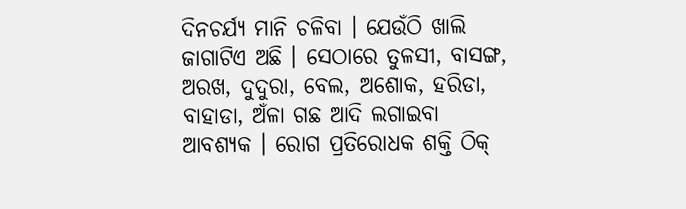ଦିନଚର୍ଯ୍ୟ ମାନି ଚଳିବା । ଯେଉଁଠି ଖାଲି ଜାଗାଟିଏ ଅଛି । ସେଠାରେ ତୁଳସୀ, ବାସଙ୍ଗ, ଅରଖ, ଦୁଦୁରା, ବେଲ, ଅଶୋକ, ହରିଡା, ବାହାଡା, ଅଁଳା ଗଛ ଆଦି ଲଗାଇବା ଆବଶ୍ୟକ । ରୋଗ ପ୍ରତିରୋଧକ ଶକ୍ତି ଠିକ୍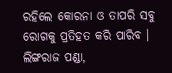ରହିଲେ କୋରନା ଓ ତାପରି ସବୁ ରୋଗକୁ ପ୍ରତିହତ କରି ପାରିବ ।
ଲିଙ୍ଗରାଜ ପଣ୍ଡା,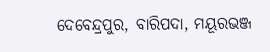ଦେବେନ୍ଦ୍ରପୁର, ବାରିପଦା, ମୟୂରଭଞ୍ଜ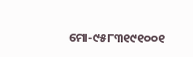ମୋ-୯୫୮୩୧୯୧୦୦୧